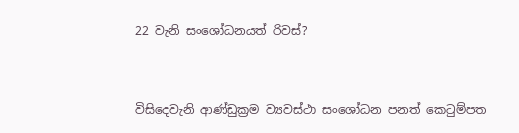22 වැනි සංශෝධනයත් රිවස්?


විසිදෙවැනි ආණ්ඩුක්‍රම ව්‍යවස්ථා සංශෝධන පනත් කෙටුම්පත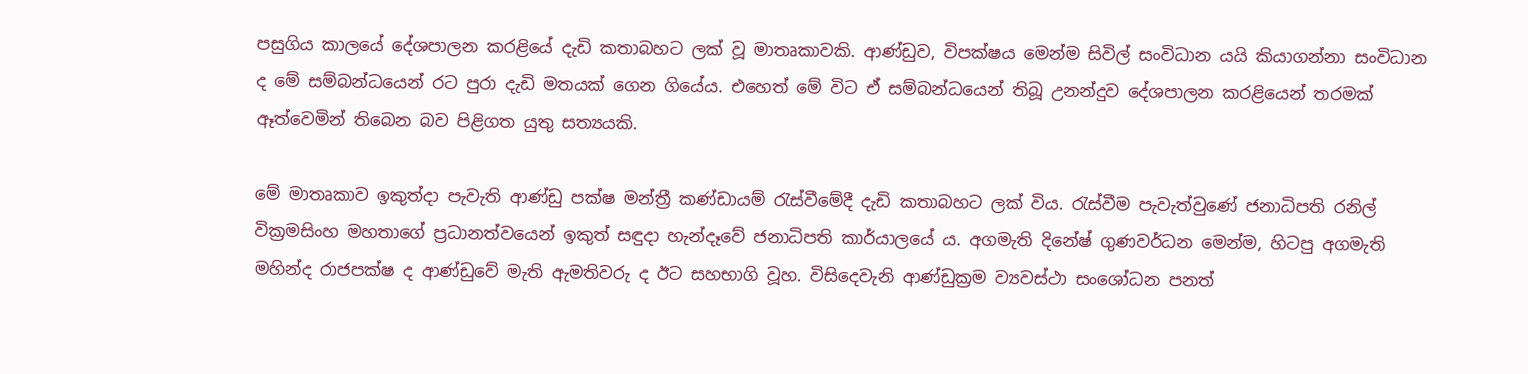පසුගිය කාලයේ දේශපාලන කරළියේ දැඩි කතාබහට ලක් වූ මාතෘකාවකි. ආණ්ඩුව, විපක්ෂය මෙන්ම සිවිල් සංවිධාන යයි කියාගන්නා සංවිධාන ද මේ සම්බන්ධයෙන් රට පුරා දැඩි මතයක් ගෙන ගියේය. එහෙත් මේ විට ඒ සම්බන්ධයෙන් තිබූ උනන්දුව දේශපාලන කරළියෙන් තරමක් ඈත්වෙමින් තිබෙන බව පිළිගත යුතු සත්‍යයකි.

මේ මාතෘකාව ඉකුත්දා පැවැති ආණ්ඩු පක්ෂ මන්ත්‍රී කණ්ඩායම් රැස්වීමේදී දැඩි කතාබහට ලක් විය. රැස්වීම පැවැත්වුණේ ජනාධිපති රනිල් වික්‍රමසිංහ මහතාගේ ප්‍රධානත්වයෙන් ඉකුත් සඳුදා හැන්දෑවේ ජනාධිපති කාර්යාලයේ ය. අගමැති දිනේෂ් ගුණවර්ධන මෙන්ම, හිටපු අගමැති මහින්ද රාජපක්ෂ ද ආණ්ඩුවේ මැති ඇමතිවරු ද ඊට සහභාගි වූහ. විසිදෙවැනි ආණ්ඩුක්‍රම ව්‍යවස්ථා සංශෝධන පනත්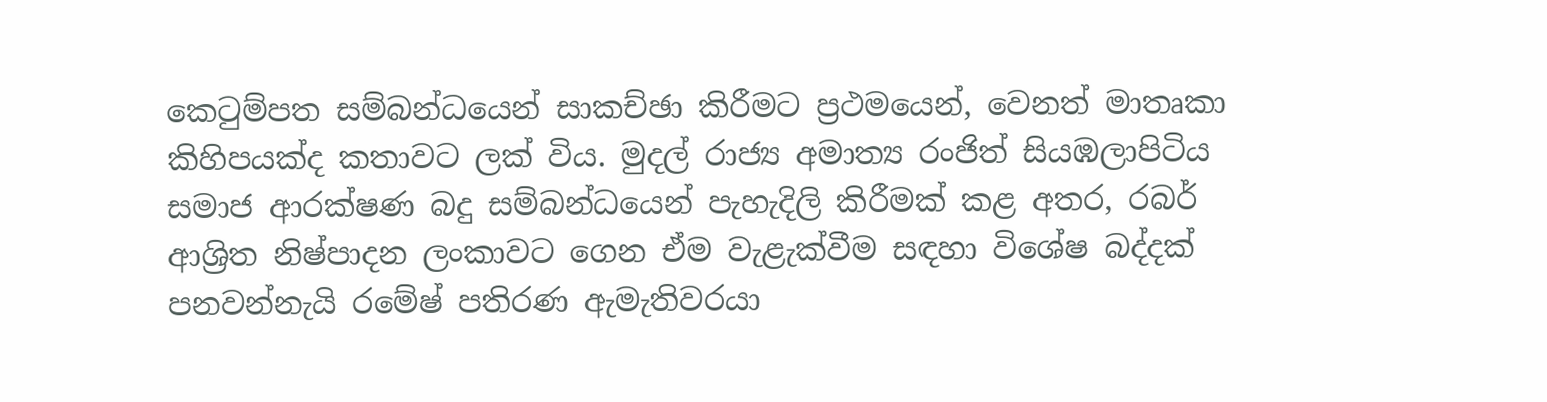කෙටුම්පත සම්බන්ධයෙන් සාකච්ඡා කිරීමට ප්‍රථමයෙන්, වෙනත් මාතෘකා කිහිපයක්ද කතාවට ලක් විය. මුදල් රාජ්‍ය අමාත්‍ය රංජිත් සියඹලාපිටිය සමාජ ආරක්ෂණ බදු සම්බන්ධයෙන් පැහැදිලි කිරීමක් කළ අතර, රබර් ආශ්‍රිත නිෂ්පාදන ලංකාවට ගෙන ඒම වැළැක්වීම සඳහා විශේෂ බද්දක් පනවන්නැයි රමේෂ් පතිරණ ඇමැතිවරයා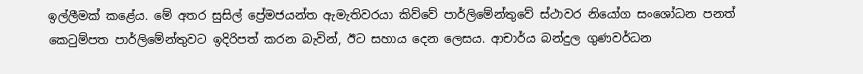ඉල්ලීමක් කළේය. මේ අතර සුසිල් ප්‍රේමජයන්ත ඇමැතිවරයා කිව්වේ පාර්ලිමේන්තුවේ ස්ථාවර නියෝග සංශෝධන පනත් කෙටුම්පත පාර්ලිමේන්තුවට ඉදිරිපත් කරන බැවින්, ඊට සහාය දෙන ලෙසය. ආචාර්ය බන්දුල ගුණවර්ධන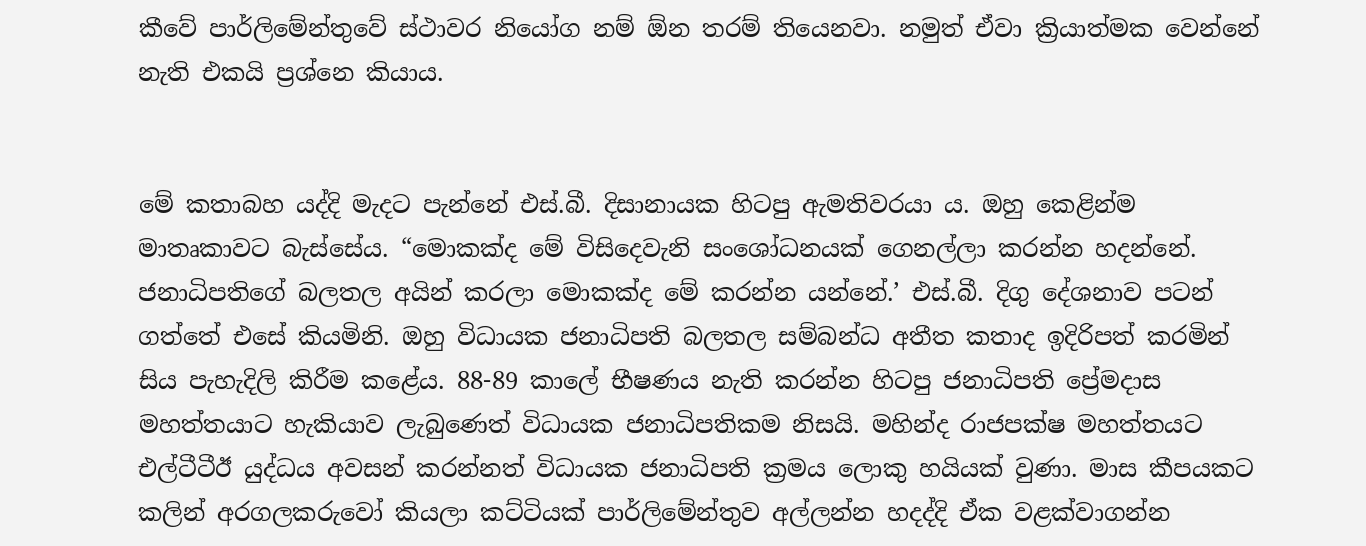කීවේ පාර්ලිමේන්තුවේ ස්ථාවර නියෝග නම් ඕන තරම් තියෙනවා. නමුත් ඒවා ක්‍රියාත්මක වෙන්නේ නැති එකයි ප්‍රශ්නෙ කියාය.


මේ කතාබහ යද්දි මැදට පැන්නේ එස්.බී. දිසානායක හිටපු ඇමතිවරයා ය. ඔහු කෙළින්ම මාතෘකාවට බැස්සේය. “මොකක්ද මේ විසිදෙවැනි සංශෝධනයක් ගෙනල්ලා කරන්න හදන්නේ. ජනාධිපතිගේ බලතල අයින් කරලා මොකක්ද මේ කරන්න යන්නේ.’ එස්.බී. දිගු දේශනාව පටන් ගත්තේ එසේ කියමිනි. ඔහු විධායක ජනාධිපති බලතල සම්බන්ධ අතීත කතාද ඉදිරිපත් කරමින් සිය පැහැදිලි කිරීම කළේය. 88-89 කාලේ භීෂණය නැති කරන්න හිටපු ජනාධිපති ප්‍රේමදාස මහත්තයාට හැකියාව ලැබුණෙත් විධායක ජනාධිපතිකම නිසයි. මහින්ද රාජපක්ෂ මහත්තයට එල්ටීටීඊ යුද්ධය අවසන් කරන්නත් විධායක ජනාධිපති ක්‍රමය ලොකු හයියක් වුණා. මාස කීපයකට කලින් අරගලකරුවෝ කියලා කට්ටියක් පාර්ලිමේන්තුව අල්ලන්න හදද්දි ඒක වළක්වාගන්න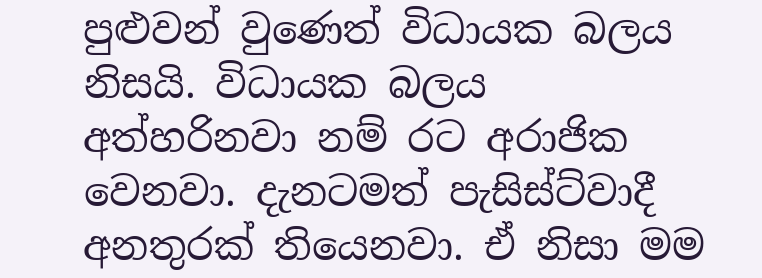පුළුවන් වුණෙත් විධායක බලය නිසයි. විධායක බලය අත්හරිනවා නම් රට අරාජික වෙනවා. දැනටමත් පැසිස්ට්වාදී අනතුරක් තියෙනවා. ඒ නිසා මම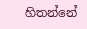හිතන්නේ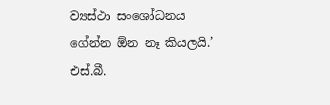ව්‍යස්ථා සංශෝධනය ගේන්න ඕන නෑ කියලයි.’ එස්.බී.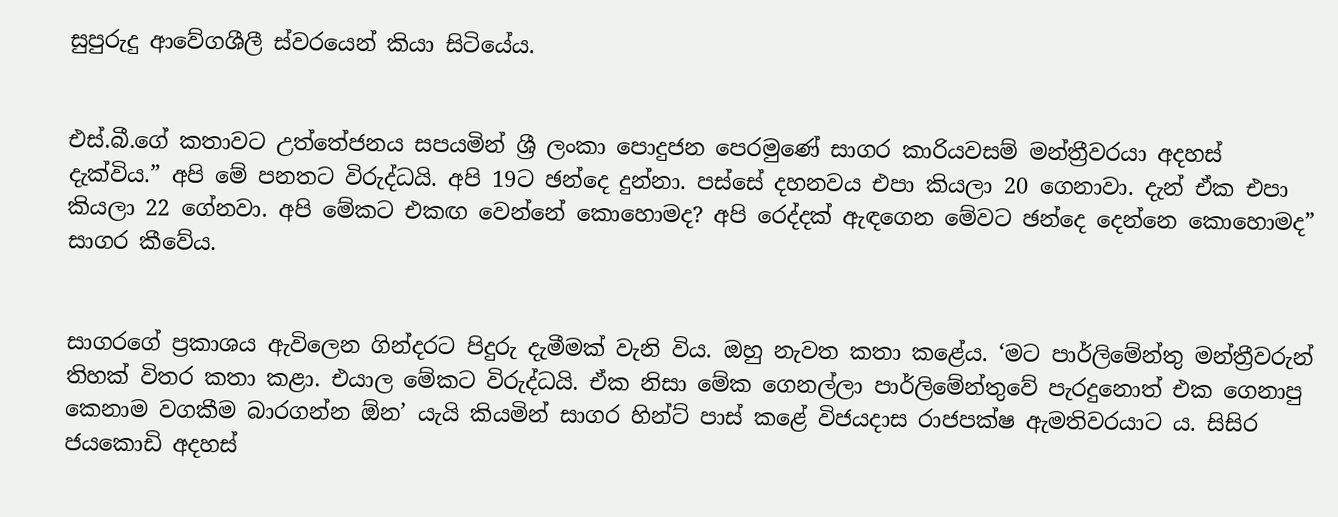සුපුරුදු ආවේගශීලී ස්වරයෙන් කියා සිටියේය.


එස්.බී.ගේ කතාවට උත්තේජනය සපයමින් ශ්‍රී ලංකා පොදුජන පෙරමුණේ සාගර කාරියවසම් මන්ත්‍රීවරයා අදහස් දැක්විය.” අපි මේ පනතට විරුද්ධයි. අපි 19ට ඡන්දෙ දුන්නා. පස්සේ දහනවය එපා කියලා 20 ගෙනාවා. දැන් ඒක එපා කියලා 22 ගේනවා. අපි මේකට එකඟ වෙන්නේ කොහොමද? අපි රෙද්දක් ඇඳගෙන මේවට ඡන්දෙ දෙන්නෙ කොහොමද” සාගර කීවේය.


සාගරගේ ප්‍රකාශය ඇවිලෙන ගින්දරට පිදුරු දැමීමක් වැනි විය. ඔහු නැවත කතා කළේය. ‘මට පාර්ලිමේන්තු මන්ත්‍රීවරුන් තිහක් විතර කතා කළා. එයාල මේකට විරුද්ධයි. ඒක නිසා මේක ගෙනල්ලා පාර්ලිමේන්තුවේ පැරදුනොත් එක ගෙනාපු කෙනාම වගකීම බාරගන්න ඕන’ යැයි කියමින් සාගර හින්ට් පාස් කළේ විජයදාස රාජපක්ෂ ඇමතිවරයාට ය. සිසිර ජයකොඩි අදහස්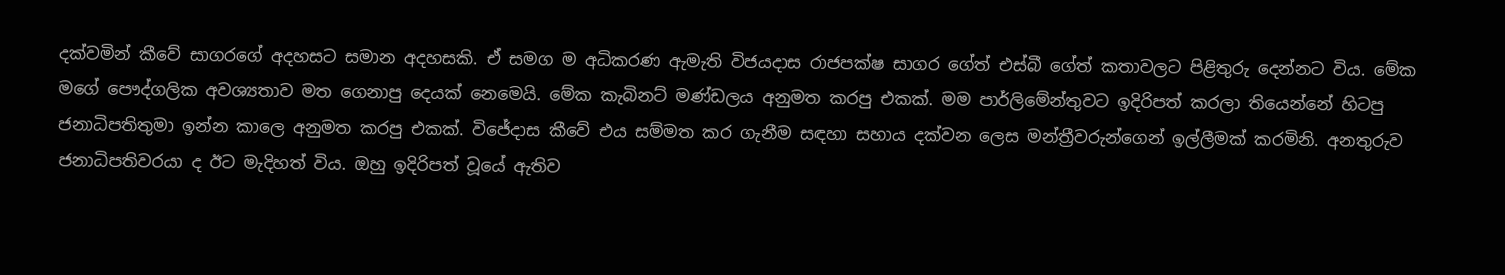දක්වමින් කීවේ සාගරගේ අදහසට සමාන අදහසකි. ඒ සමග ම අධිකරණ ඇමැති විජයදාස රාජපක්ෂ සාගර ගේත් එස්බී ගේත් කතාවලට පිළිතුරු දෙන්නට විය. මේක මගේ පෞද්ගලික අවශ්‍යතාව මත ගෙනාපු දෙයක් නෙමෙයි. මේක කැබිනට් මණ්ඩලය අනුමත කරපු එකක්. මම පාර්ලිමේන්තුවට ඉදිරිපත් කරලා තියෙන්නේ හිටපු ජනාධිපතිතුමා ඉන්න කාලෙ අනුමත කරපු එකක්. විජේදාස කීවේ එය සම්මත කර ගැනීම සඳහා සහාය දක්වන ලෙස මන්ත්‍රීවරුන්ගෙන් ඉල්ලීමක් කරමිනි. අනතුරුව ජනාධිපතිවරයා ද ඊට මැදිහත් විය. ඔහු ඉදිරිපත් වූයේ ඇතිව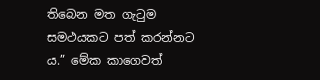තිබෙන මත ගැටුම සමථයකට පත් කරන්නට ය.” මේක කාගෙවත්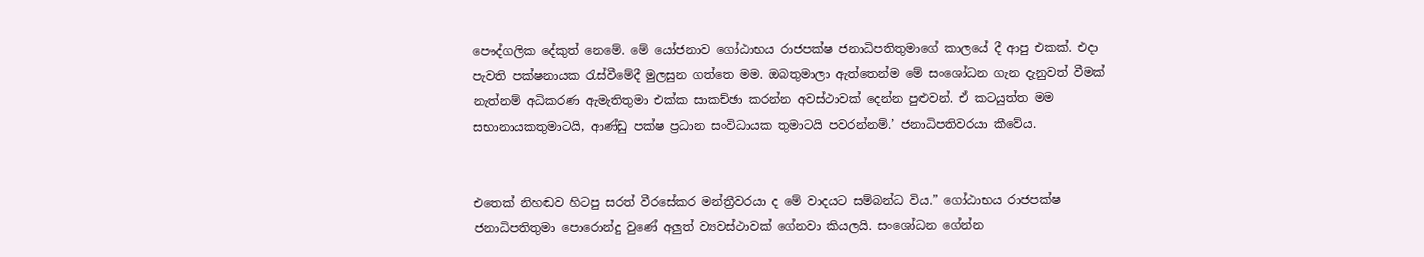පෞද්ගලික දේකුත් නෙමේ. මේ යෝජනාව ගෝඨාභය රාජපක්ෂ ජනාධිපතිතුමාගේ කාලයේ දී ආපු එකක්. එදා පැවති පක්ෂනායක රැස්වීමේදී මුලසුන ගත්තෙ මම. ඔබතුමාලා ඇත්තෙන්ම මේ සංශෝධන ගැන දැනුවත් වීමක් නැත්නම් අධිකරණ ඇමැතිතුමා එක්ක සාකච්ඡා කරන්න අවස්ථාවක් දෙන්න පුළුවන්. ඒ කටයුත්ත මම සභානායකතුමාටයි, ආණ්ඩු පක්ෂ ප්‍රධාන සංවිධායක තුමාටයි පවරන්නම්.’ ජනාධිපතිවරයා කීවේය.


එතෙක් නිහඬව හිටපු සරත් වීරසේකර මන්ත්‍රීවරයා ද මේ වාදයට සම්බන්ධ විය.” ගෝඨාභය රාජපක්ෂ ජනාධිපතිතුමා පොරොන්දු වුණේ අලු‍ත් ව්‍යවස්ථාවක් ගේනවා කියලයි. සංශෝධන ගේන්න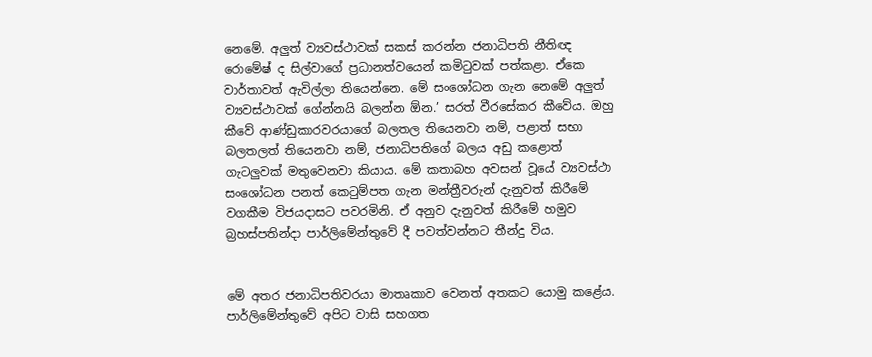නෙමේ. අලු‍ත් ව්‍යවස්ථාවක් සකස් කරන්න ජනාධිපති නීතිඥ රොමේෂ් ද සිල්වාගේ ප්‍රධානත්වයෙන් කමිටුවක් පත්කළා. ඒකෙ වාර්තාවත් ඇවිල්ලා තියෙන්නෙ. මේ සංශෝධන ගැන නෙමේ අලු‍ත් ව්‍යවස්ථාවක් ගේන්නයි බලන්න ඕන.’ සරත් වීරසේකර කීවේය. ඔහු කීවේ ආණ්ඩුකාරවරයාගේ බලතල තියෙනවා නම්, පළාත් සභා බලතලත් තියෙනවා නම්, ජනාධිපතිගේ බලය අඩු කළොත් ගැටලුවක් මතුවෙනවා කියාය. මේ කතාබහ අවසන් වූයේ ව්‍යවස්ථා සංශෝධන පනත් කෙටුම්පත ගැන මන්ත්‍රීවරුන් දැනුවත් කිරීමේ වගකීම විජයදාසට පවරමිනි. ඒ අනුව දැනුවත් කිරීමේ හමුව බ්‍රහස්පතින්දා පාර්ලිමේන්තුවේ දී පවත්වන්නට තීන්දු විය.


මේ අතර ජනාධිපතිවරයා මාතෘකාව වෙනත් අතකට යොමු කළේය. පාර්ලිමේන්තුවේ අපිට වාසි සහගත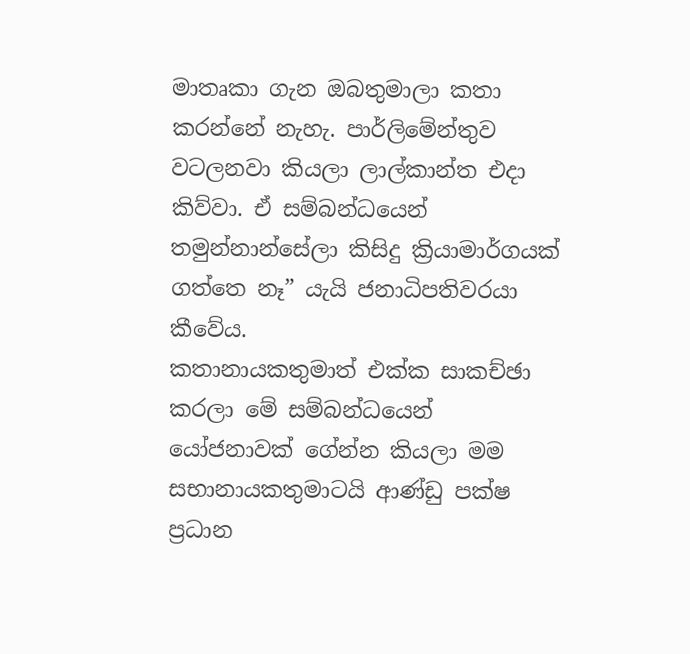මාතෘකා ගැන ඔබතුමාලා කතා කරන්නේ නැහැ. පාර්ලිමේන්තුව වටලනවා කියලා ලාල්කාන්ත එදා කිව්වා. ඒ සම්බන්ධයෙන් තමුන්නාන්සේලා කිසිදු ක්‍රියාමාර්ගයක් ගත්තෙ නෑ” යැයි ජනාධිපතිවරයා කීවේය.
කතානායකතුමාත් එක්ක සාකච්ඡා කරලා මේ සම්බන්ධයෙන් යෝජනාවක් ගේන්න කියලා මම සභානායකතුමාටයි ආණ්ඩු පක්ෂ ප්‍රධාන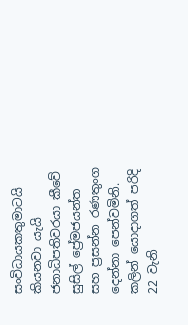සංවිධායකතුමාටයි කියනවා යැයි ජනාධිපතිවරයා කීවේ සුසිල් ප්‍රේමජයන්ත සහ ප්‍රසන්න රණතුංග දෙන්නා පෙන්වමිනි.
කලින් යොදාගත් පරිදි 22 වැනි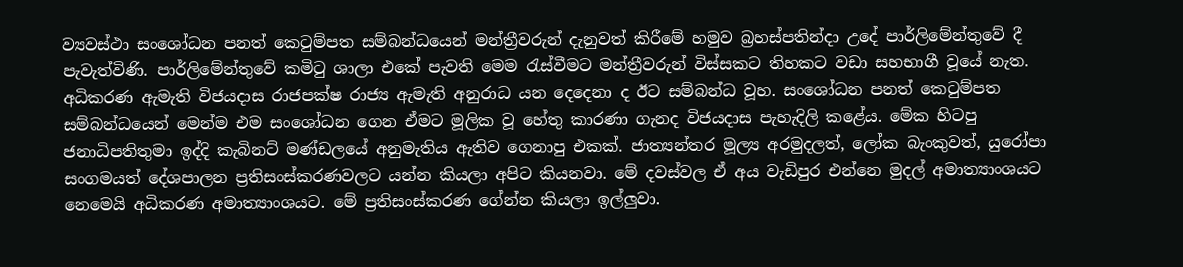ව්‍යවස්ථා සංශෝධන පනත් කෙටුම්පත සම්බන්ධයෙන් මන්ත්‍රීවරුන් දැනුවත් කිරීමේ හමුව බ්‍රහස්පතින්දා උදේ පාර්ලිමේන්තුවේ දී පැවැත්විණි. පාර්ලිමේන්තුවේ කමිටු ශාලා එකේ පැවති මෙම රැස්වීමට මන්ත්‍රීවරුන් විස්සකට තිහකට වඩා සහභාගී වූයේ නැත. අධිකරණ ඇමැති විජයදාස රාජපක්ෂ රාජ්‍ය ඇමැති අනුරාධ යන දෙදෙනා ද ඊට සම්බන්ධ වූහ. සංශෝධන පනත් කෙටුම්පත සම්බන්ධයෙන් මෙන්ම එම සංශෝධන ගෙන ඒමට මූලික වූ හේතු කාරණා ගැනද විජයදාස පැහැදිලි කළේය. මේක හිටපු ජනාධිපතිතුමා ඉද්දි කැබිනට් මණ්ඩලයේ අනුමැතිය ඇතිව ගෙනාපු එකක්. ජාත්‍යන්තර මූල්‍ය අරමුදලත්, ලෝක බැංකුවත්, යුරෝපා සංගමයත් දේශපාලන ප්‍රතිසංස්කරණවලට යන්න කියලා අපිට කියනවා. මේ දවස්වල ඒ අය වැඩිපුර එන්නෙ මුදල් අමාත්‍යාංශයට නෙමෙයි අධිකරණ අමාත්‍යාංශයට. මේ ප්‍රතිසංස්කරණ ගේන්න කියලා ඉල්ලු‍වා.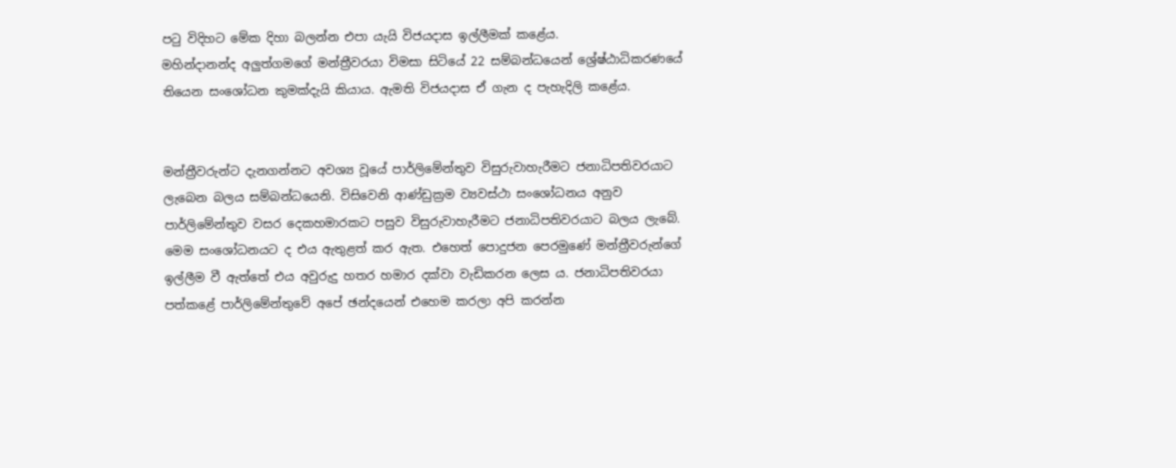පටු විදිහට මේක දිහා බලන්න එපා යැයි විජයදාස ඉල්ලීමක් කළේය.
මහින්දානන්ද අලු‍ත්ගමගේ මන්ත්‍රීවරයා විමසා සිටියේ 22 සම්බන්ධයෙන් ශ්‍රේෂ්ඨාධිකරණයේ තියෙන සංශෝධන කුමක්දැයි කියාය. ඇමති විජයදාස ඒ ගැන ද පැහැදිලි කළේය.


මන්ත්‍රීවරුන්ට දැනගන්නට අවශ්‍ය වූයේ පාර්ලිමේන්තුව විසුරුවාහැරීමට ජනාධිපතිවරයාට ලැබෙන බලය සම්බන්ධයෙනි. විසිවෙනි ආණ්ඩුක්‍රම ව්‍යවස්ථා සංශෝධනය අනුව පාර්ලිමේන්තුව වසර දෙකහමාරකට පසුව විසුරුවාහැරීමට ජනාධිපතිවරයාට බලය ලැබේ. මෙම සංශෝධනයට ද එය ඇතුළත් කර ඇත. එහෙත් පොදුජන පෙරමුණේ මන්ත්‍රීවරුන්ගේ ඉල්ලීම වී ඇත්තේ එය අවුරුදු හතර හමාර දක්වා වැඩිකරන ලෙස ය. ජනාධිපතිවරයා පත්කළේ පාර්ලිමේන්තුවේ අපේ ඡන්දයෙන් එහෙම කරලා අපි කරන්න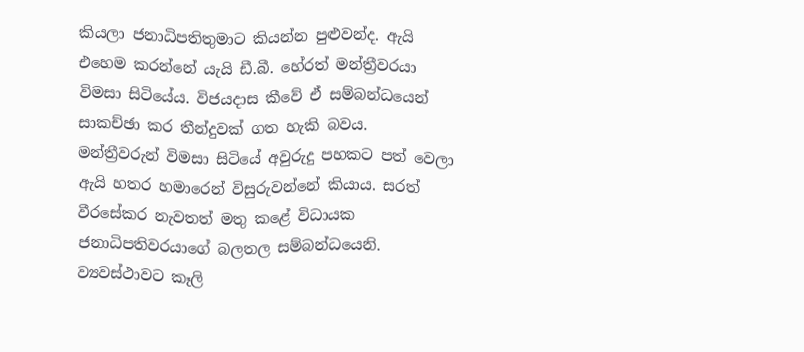කියලා ජනාධිපතිතුමාට කියන්න පුළුවන්ද. ඇයි එහෙම කරන්නේ යැයි ඩී.බී. හේරත් මන්ත්‍රීවරයා විමසා සිටියේය. විජයදාස කීවේ ඒ සම්බන්ධයෙන් සාකච්ඡා කර තීන්දුවක් ගත හැකි බවය. මන්ත්‍රීවරුන් විමසා සිටියේ අවුරුදු පහකට පත් වෙලා ඇයි හතර හමාරෙන් විසුරුවන්නේ කියාය. සරත් වීරසේකර නැවතත් මතු කළේ විධායක ජනාධිපතිවරයාගේ බලතල සම්බන්ධයෙනි. ව්‍යවස්ථාවට කෑලි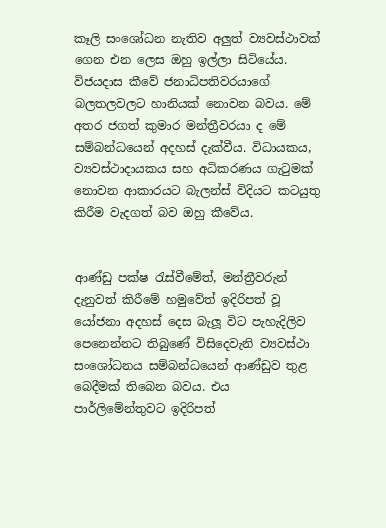කෑලි සංශෝධන නැතිව අලු‍ත් ව්‍යවස්ථාවක් ගෙන එන ලෙස ඔහු ඉල්ලා සිටියේය. විජයදාස කීවේ ජනාධිපතිවරයාගේ බලතලවලට හානියක් නොවන බවය. මේ අතර ජගත් කුමාර මන්ත්‍රීවරයා ද මේ සම්බන්ධයෙන් අදහස් දැක්වීය. විධායකය, ව්‍යවස්ථාදායකය සහ අධිකරණය ගැටුමක් නොවන ආකාරයට බැලන්ස් විදියට කටයුතු කිරීම වැදගත් බව ඔහු කීවේය.


ආණ්ඩු පක්ෂ රැස්වීමේත්, මන්ත්‍රීවරුන් දැනුවත් කිරීමේ හමුවේත් ඉදිරිපත් වූ යෝජනා අදහස් දෙස බැලූ විට පැහැදිලිව පෙනෙන්නට තිබුණේ විසිදෙවැනි ව්‍යවස්ථා සංශෝධනය සම්බන්ධයෙන් ආණ්ඩුව තුළ බෙදීමක් තිබෙන බවය. එය පාර්ලිමේන්තුවට ඉදිරිපත්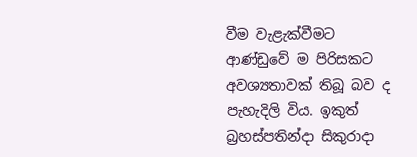වීම වැළැක්වීමට ආණ්ඩුවේ ම පිරිසකට අවශ්‍යතාවක් තිබූ බව ද පැහැදිලි විය. ඉකුත් බ්‍රහස්පතින්දා සිකුරාදා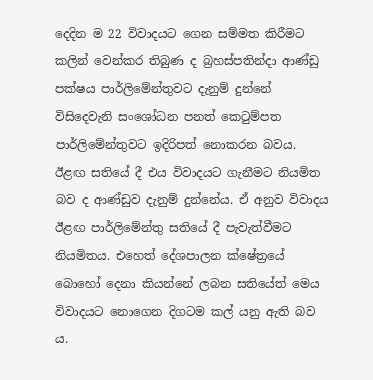දෙදින ම 22 විවාදයට ගෙන සම්මත කිරීමට කලින් වෙන්කර තිබුණ ද බ්‍රහස්පතින්දා ආණ්ඩු පක්ෂය පාර්ලිමේන්තුවට දැනුම් දුන්නේ විසිදෙවැනි සංශෝධන පනත් කෙටුම්පත පාර්ලිමේන්තුවට ඉදිරිපත් නොකරන බවය. ඊළඟ සතියේ දී එය විවාදයට ගැනීමට නියමිත බව ද ආණ්ඩුව දැනුම් දුන්නේය. ඒ අනුව විවාදය ඊළඟ පාර්ලිමේන්තු සතියේ දී පැවැත්වීමට නියමිතය. එහෙත් දේශපාලන ක්ෂේත්‍රයේ බොහෝ දෙනා කියන්නේ ලබන සතියේත් මෙය විවාදයට නොගෙන දිගටම කල් යනු ඇති බව ය.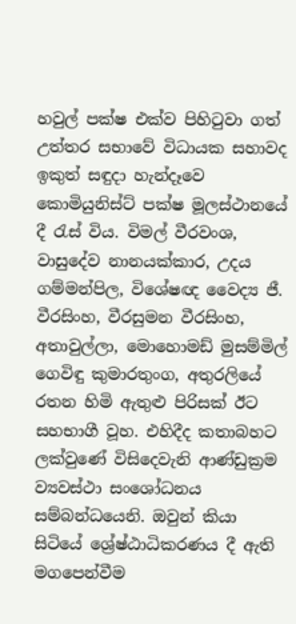හවුල් පක්ෂ එක්ව පිහිටුවා ගත් උත්තර සභාවේ විධායක සහාවද ඉකුත් සඳුදා හැන්දෑවෙ කොමියුනිස්ට් පක්ෂ මූලස්ථානයේ දී රැස් විය. විමල් වීරවංශ, වාසුදේව නානයක්කාර, උදය ගම්මන්පිල, විශේෂඥ වෛද්‍ය ජී. වීරසිංහ, වීරසුමන වීරසිංහ, අතාවුල්ලා, මොහොමඩ් මුසම්මිල් ගෙවිඳු කුමාරතුංග, අතුරලියේ රතන හිමි ඇතුළු පිරිසක් ඊට සහභාගී වූහ. එහිදීද කතාබහට ලක්වුණේ විසිදෙවැනි ආණ්ඩුක්‍රම ව්‍යවස්ථා සංශෝධනය සම්බන්ධයෙනි. ඔවුන් කියා සිටියේ ශ්‍රේෂ්ඨාධිකරණය දී ඇති මගපෙන්වීම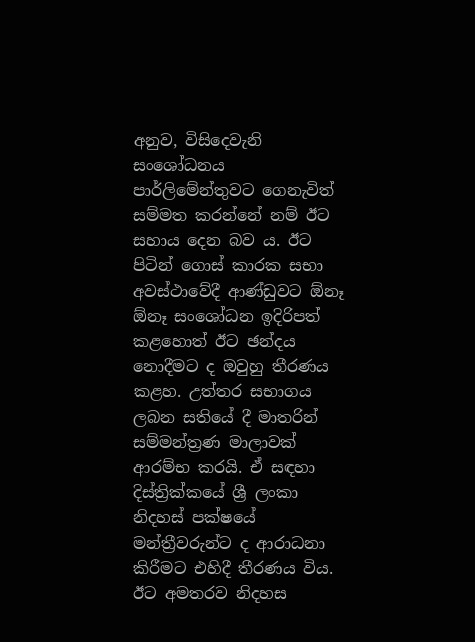අනුව, විසිදෙවැනි සංශෝධනය පාර්ලිමේන්තුවට ගෙනැවිත් සම්මත කරන්නේ නම් ඊට සහාය දෙන බව ය. ඊට පිටින් ගොස් කාරක සභා අවස්ථාවේදී ආණ්ඩුවට ඕනෑ ඕනෑ සංශෝධන ඉදිරිපත් කළහොත් ඊට ඡන්දය නොදීමට ද ඔවුහු තීරණය කළහ. උත්තර සභාගය ලබන සතියේ දී මාතරින් සම්මන්ත්‍රණ මාලාවක් ආරම්භ කරයි. ඒ සඳහා දිස්ත්‍රික්කයේ ශ්‍රී ලංකා නිදහස් පක්ෂයේ මන්ත්‍රීවරුන්ට ද ආරාධනා කිරීමට එහිදී තීරණය විය. ඊට අමතරව නිදහස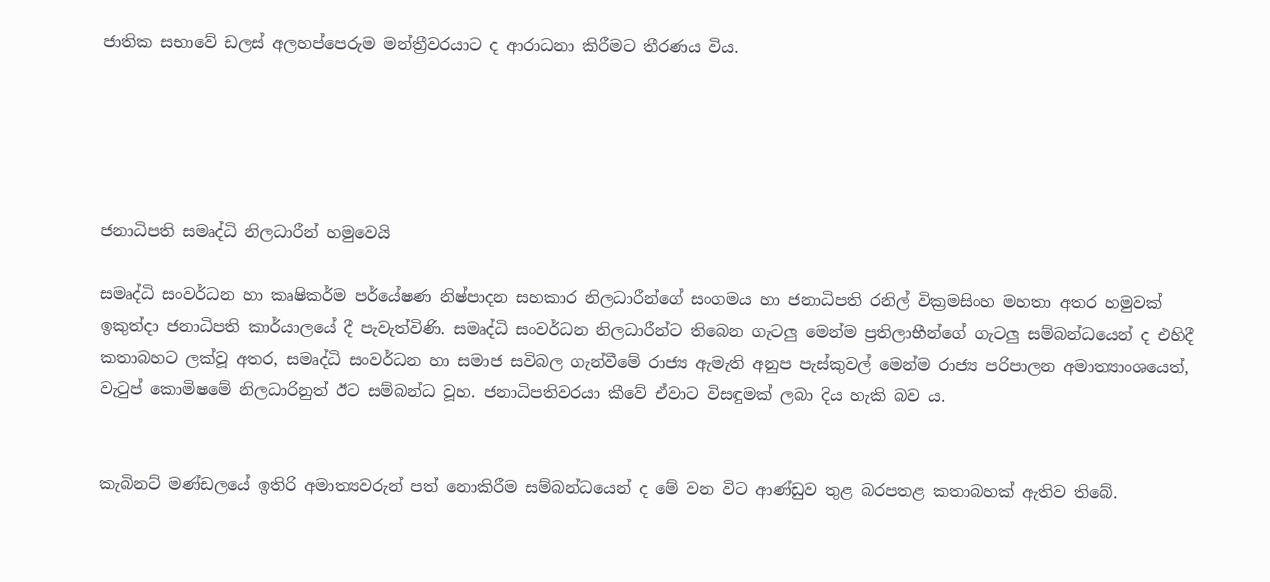ජාතික සභාවේ ඩලස් අලහප්පෙරුම මන්ත්‍රීවරයාට ද ආරාධනා කිරීමට තීරණය විය.





ජනාධිපති සමෘද්ධි නිලධාරීන් හමුවෙයි

සමෘද්ධි සංවර්ධන හා කෘෂිකර්ම පර්‌යේෂණ නිෂ්පාදන සහකාර නිලධාරීන්ගේ සංගමය හා ජනාධිපති රනිල් වික්‍රමසිංහ මහතා අතර හමුවක් ඉකුත්දා ජනාධිපති කාර්යාලයේ දී පැවැත්විණි. සමෘද්ධි සංවර්ධන නිලධාරීන්ට තිබෙන ගැටලු‍ මෙන්ම ප්‍රතිලාභීන්ගේ ගැටලු‍ සම්බන්ධයෙන් ද එහිදී කතාබහට ලක්වූ අතර, සමෘද්ධි සංවර්ධන හා සමාජ සවිබල ගැන්වීමේ රාජ්‍ය ඇමැති අනුප පැස්කුවල් මෙන්ම රාජ්‍ය පරිපාලන අමාත්‍යාංශයෙත්, වැටුප් කොමිෂමේ නිලධාරිනුත් ඊට සම්බන්ධ වූහ. ජනාධිපතිවරයා කීවේ ඒවාට විසඳුමක් ලබා දිය හැකි බව ය.


කැබිනට් මණ්ඩලයේ ඉතිරි අමාත්‍යවරුන් පත් නොකිරීම සම්බන්ධයෙන් ද මේ වන විට ආණ්ඩුව තුළ බරපතළ කතාබහක් ඇතිව තිබේ.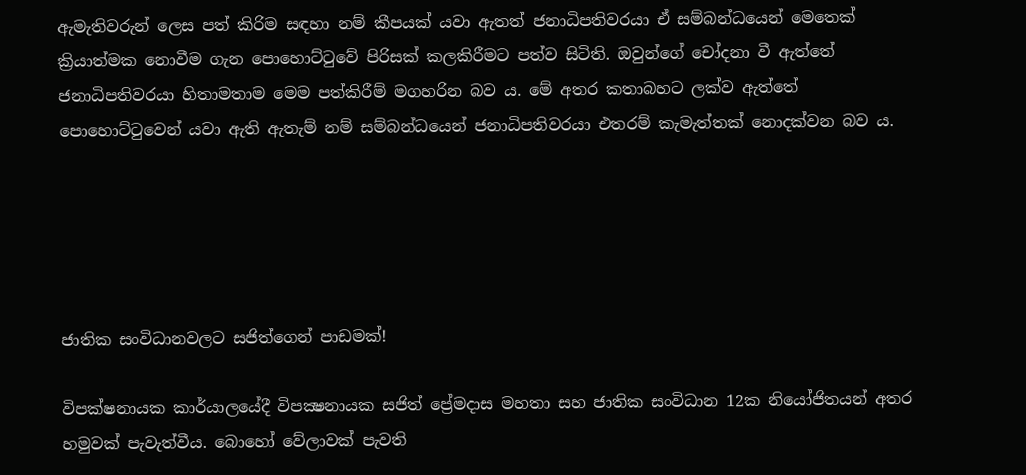ඇමැතිවරුන් ලෙස පත් කිරිම සඳහා නම් කීපයක් යවා ඇතත් ජනාධිපතිවරයා ඒ සම්බන්ධයෙන් මෙතෙක් ක්‍රියාත්මක නොවීම ගැන පොහොට්ටුවේ පිරිසක් කලකිරීමට පත්ව සිටිති. ඔවුන්ගේ චෝදනා වී ඇත්තේ ජනාධිපතිවරයා හිතාමතාම මෙම පත්කිරීම් මගහරින බව ය. මේ අතර කතාබහට ලක්ව ඇත්තේ පොහොට්ටුවෙන් යවා ඇති ඇතැම් නම් සම්බන්ධයෙන් ජනාධිපතිවරයා එතරම් කැමැත්තක් නොදක්වන බව ය.





ජාතික සංවිධානවලට සජිත්ගෙන් පාඩමක්!

විපක්ෂනායක කාර්යාලයේදී විපක්‍ෂනායක සජිත් ප්‍රේමදාස මහතා සහ ජාතික සංවිධාන 12ක නියෝජිතයන් අතර හමුවක් පැවැත්වීය. බොහෝ වේලාවක් පැවති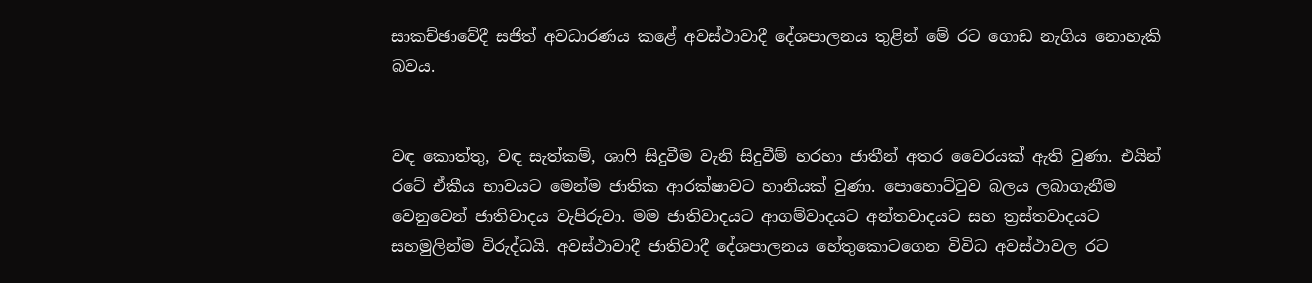සාකච්ඡාවේදී සජිත් අවධාරණය කළේ අවස්ථාවාදී දේශපාලනය තුළින් මේ රට ගොඩ නැගිය නොහැකි බවය.


වඳ කොත්තු, වඳ සැත්කම්, ශාෆි සිදුවීම වැනි සිදුවීම් හරහා ජාතීන් අතර වෛරයක් ඇති වුණා. එයින් රටේ ඒකීය භාවයට මෙන්ම ජාතික ආරක්ෂාවට හානියක් වුණා. පොහොට්ටුව බලය ලබාගැනීම වෙනුවෙන් ජාතිවාදය වැපිරුවා. මම ජාතිවාදයට ආගම්වාදයට අන්තවාදයට සහ ත්‍රස්තවාදයට සහමුලින්ම විරුද්ධයි. අවස්ථාවාදී ජාතිවාදී දේශපාලනය හේතුකොටගෙන විවිධ අවස්ථාවල රට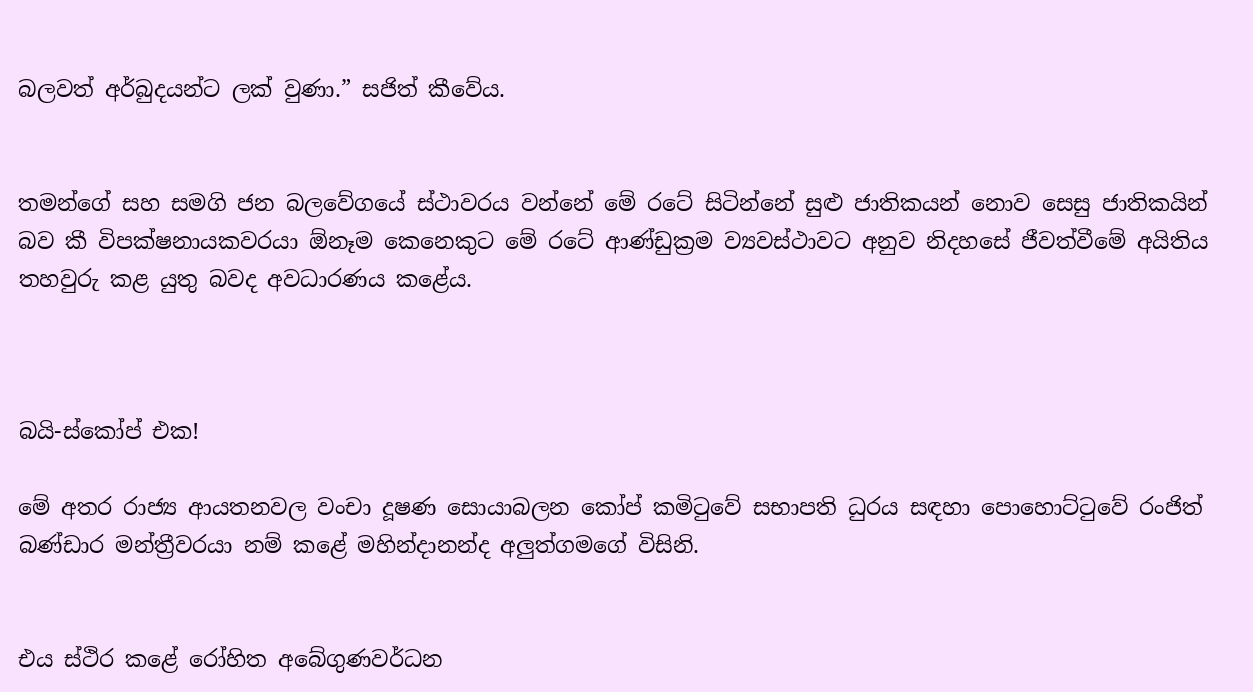බලවත් අර්බුදයන්ට ලක් වුණා.” සජිත් කීවේය.


තමන්ගේ සහ සමගි ජන බලවේගයේ ස්ථාවරය වන්නේ මේ රටේ සිටින්නේ සුළු ජාතිකයන් නොව සෙසු ජාතිකයින් බව කී විපක්ෂනායකවරයා ඕනෑම කෙනෙකුට මේ රටේ ආණ්ඩුක්‍රම ව්‍යවස්ථාවට අනුව නිදහසේ ජීවත්වීමේ අයිතිය තහවුරු කළ යුතු බවද අවධාරණය කළේය.



බයි-ස්කෝප් එක!

මේ අතර රාජ්‍ය ආයතනවල වංචා දූෂණ සොයාබලන කෝප් කමිටුවේ සභාපති ධුරය සඳහා පොහොට්ටුවේ රංජිත් බණ්ඩාර මන්ත්‍රීවරයා නම් කළේ මහින්දානන්ද අලු‍ත්ගමගේ විසිනි.


එය ස්ථිර කළේ රෝහිත අබේගුණවර්ධන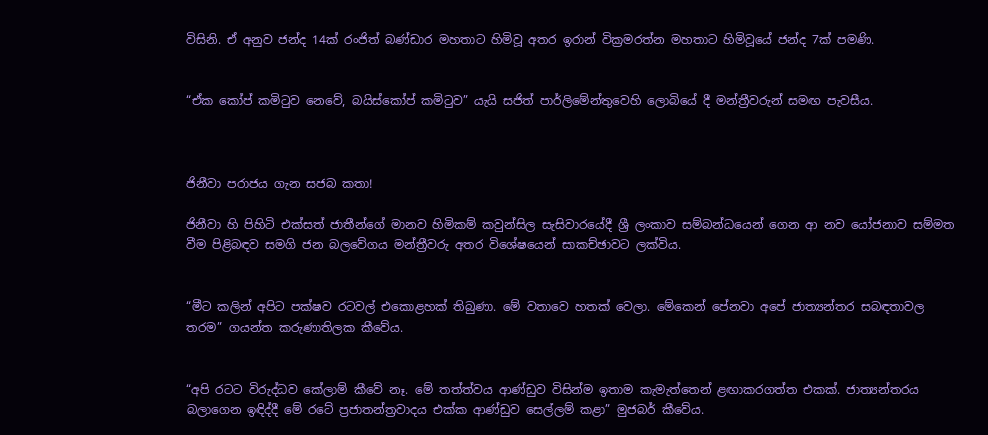විසිනි. ඒ අනුව ජන්ද 14ක් රංජිත් බණ්ඩාර මහතාට හිමිවූ අතර ඉරාන් වික්‍රමරත්න මහතාට හිමිවූයේ ජන්ද 7ක් පමණි.


“ඒක කෝප් කමිටුව නෙවේ, බයිස්කෝප් කමිටුව” යැයි සජිත් පාර්ලිමේන්තුවෙහි ලොබියේ දී මන්ත්‍රීවරුන් සමඟ පැවසීය.



ජිනීවා පරාජය ගැන සජබ කතා!

ජිනීවා හි පිහිටි එක්සත් ජාතීන්ගේ මානව හිමිකම් කවුන්සිල සැසිවාරයේදී ශ්‍රී ලංකාව සම්බන්ධයෙන් ගෙන ආ නව යෝජනාව සම්මත වීම පිළිබඳව සමගි ජන බලවේගය මන්ත්‍රීවරු අතර විශේෂයෙන් සාකච්ඡාවට ලක්විය.


“මීට කලින් අපිට පක්ෂව රටවල් එකොළහක් තිබුණා. මේ වතාවෙ හතක් වෙලා. මේකෙන් පේනවා අපේ ජාත්‍යන්තර සබඳතාවල තරම” ගයන්ත කරුණාතිලක කීවේය.


“අපි රටට විරුද්ධව කේලාම් කීවේ නෑ. මේ තත්ත්වය ආණ්ඩුව විසින්ම ඉතාම කැමැත්තෙන් ළඟාකරගත්ත එකක්. ජාත්‍යන්තරය බලාගෙන ඉඳිද්දී මේ රටේ ප්‍රජාතන්ත්‍රවාදය එක්ක ආණ්ඩුව සෙල්ලම් කළා” මුජබර් කීවේය.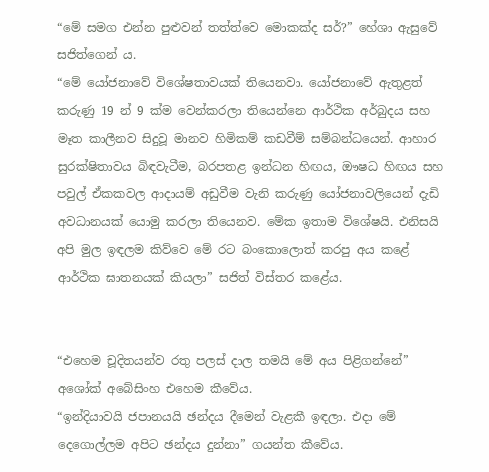“මේ සමග එන්න පුළුවන් තත්ත්වෙ මොකක්ද සර්?” හේශා ඇසුවේ සජිත්ගෙන් ය.
“මේ යෝජනාවේ විශේෂතාවයක් තියෙනවා. යෝජනාවේ ඇතුළත් කරුණු 19 න් 9 ක්ම වෙන්කරලා තියෙන්නෙ ආර්ථික අර්බුදය සහ මෑත කාලීනව සිදුවූ මානව හිමිකම් කඩවීම් සම්බන්ධයෙන්. ආහාර සුරක්ෂිතාවය බිඳවැටීම, බරපතළ ඉන්ධන හිඟය, ඖෂධ හිඟය සහ පවුල් ඒකකවල ආදායම් අඩුවීම වැනි කරුණු යෝජනාවලියෙන් දැඩි අවධානයක් යොමු කරලා තියෙනව. මේක ඉතාම විශේෂයි. එනිසයි අපි මුල ඉඳලම කිව්වෙ මේ රට බංකොලොත් කරපු අය කළේ ආර්ථික ඝාතනයක් කියලා” සජිත් විස්තර කළේය.


“එහෙම චූදිතයන්ව රතු පලස් දාල තමයි මේ අය පිළිගන්නේ”
අශෝක් අබේසිංහ එහෙම කීවේය.
“ඉන්දියාවයි ජපානයයි ඡන්දය දීමෙන් වැළකී ඉඳලා. එදා මේ දෙගොල්ලම අපිට ඡන්දය දුන්නා” ගයන්ත කීවේය.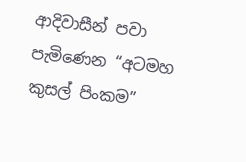ආදිවාසීන් පවා පැමිණෙන “අටමහ කුසල් පිංකම”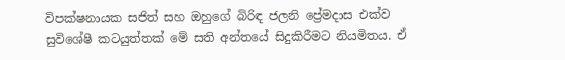විපක්ෂනායක සජිත් සහ ඔහුගේ බිරිඳ ජලනි ප්‍රේමදාස එක්ව සුවිශේෂී කටයුත්තක් මේ සති අන්තයේ සිදුකිරීමට නියමිතය. ඒ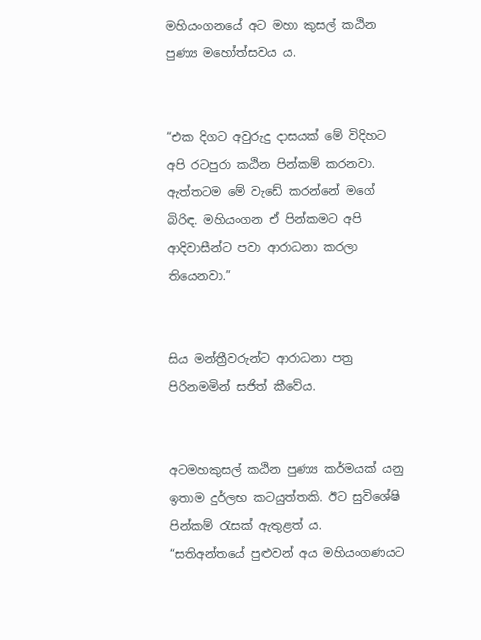මහියංගනයේ අට මහා කුසල් කඨින පුණ්‍ය මහෝත්සවය ය.


“එක දිගට අවුරුදු දාසයක් මේ විදිහට අපි රටපුරා කඨින පින්කම් කරනවා. ඇත්තටම මේ වැඩේ කරන්නේ මගේ බිරිඳ. මහියංගන ඒ පින්කමට අපි ආදිවාසීන්ට පවා ආරාධනා කරලා තියෙනවා.”


සිය මන්ත්‍රීවරුන්ට ආරාධනා පත්‍ර පිරිනමමින් සජිත් කීවේය.


අටමහකුසල් කඨින පුණ්‍ය කර්මයක් යනු ඉතාම දුර්ලභ කටයුත්තකි. ඊට සුවිශේෂි පින්කම් රැසක් ඇතුළත් ය.
“සතිඅන්තයේ පුළුවන් අය මහියංගණයට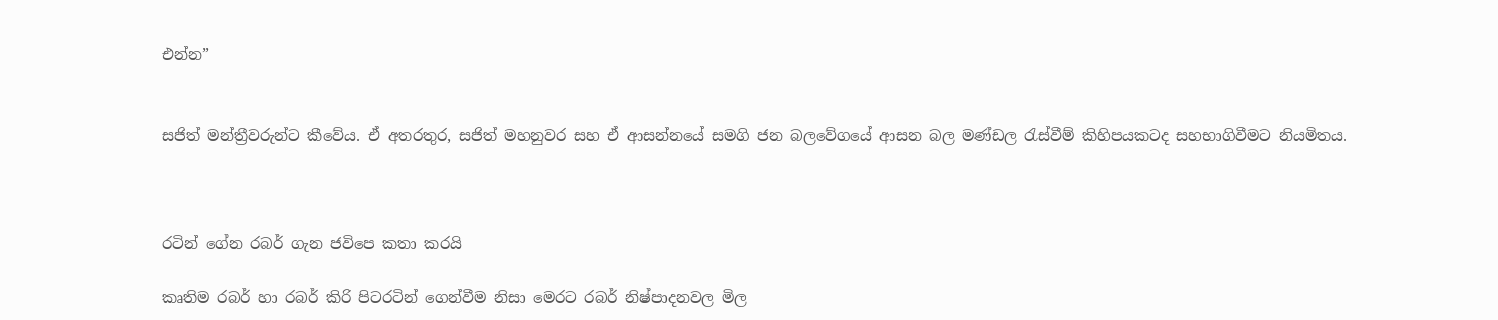එන්න”


සජිත් මන්ත්‍රීවරුන්ට කීවේය. ඒ අතරතුර, සජිත් මහනුවර සහ ඒ ආසන්නයේ සමගි ජන බලවේගයේ ආසන බල මණ්ඩල රැස්වීම් කිහිපයකටද සහභාගිවීමට නියමිතය.



රටින් ගේන රබර් ගැන ජවිපෙ කතා කරයි

කෘතිම රබර් හා රබර් කිරි පිටරටින් ගෙන්වීම නිසා මෙරට රබර් නිෂ්පාදනවල මිල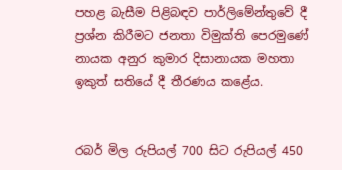පහළ බැසීම පිළිබඳව පාර්ලිමේන්තුවේ දී ප්‍රශ්න කිරීමට ජනතා විමුක්ති පෙරමුණේ නායක අනුර කුමාර දිසානායක මහතා ඉකුත් සතියේ දී තීරණය කළේය.


රබර් මිල රුපියල් 700 සිට රුපියල් 450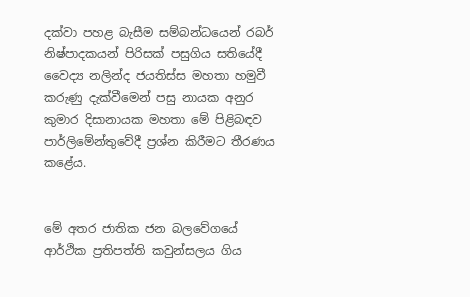දක්වා පහළ බැසීම සම්බන්ධයෙන් රබර් නිෂ්පාදකයන් පිරිසක් පසුගිය සතියේදී වෛද්‍ය නලින්ද ජයතිස්ස මහතා හමුවී කරුණු දැක්වීමෙන් පසු නායක අනුර කුමාර දිසානායක මහතා මේ පිළිබඳව පාර්ලිමේන්තුවේදී ප්‍රශ්න කිරීමට තීරණය කළේය.


මේ අතර ජාතික ජන බලවේගයේ ආර්ථික ප්‍රතිපත්ති කවුන්සලය ගිය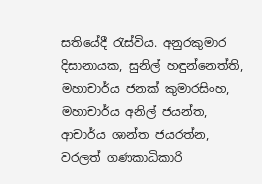සතියේදී රැස්විය. අනුරකුමාර දිසානායක, සුනිල් හඳුන්නෙත්ති, මහාචාර්ය ජනක් කුමාරසිංහ, මහාචාර්ය අනිල් ජයන්ත, ආචාර්ය ශාන්ත ජයරත්න, වරලත් ගණකාධිකාරි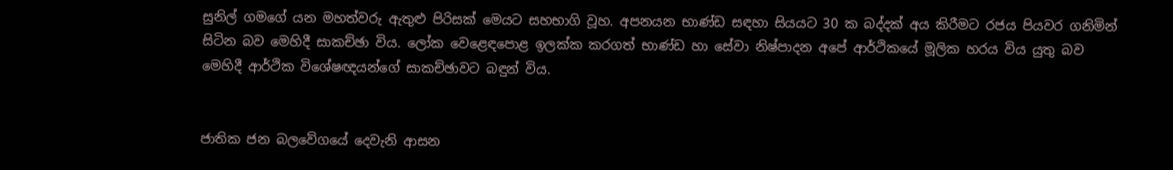සුනිල් ගමගේ යන මහත්වරු ඇතුළු පිරිසක් මෙයට සහභාගි වූහ. අපනයන භාණ්ඩ සඳහා සියයට 30 ක බද්දක් අය කිරීමට රජය පියවර ගනිමින් සිටින බව මෙහිදී සාකච්ඡා විය. ලෝක වෙළෙඳපොළ ඉලක්ක කරගත් භාණ්ඩ හා සේවා නිෂ්පාදන අපේ ආර්ථිකයේ මූලික හරය විය යුතු බව මෙහිදී ආර්ථික විශේෂඥයන්ගේ සාකච්ඡාවට බඳුන් විය.


ජාතික ජන බලවේගයේ දෙවැනි ආසන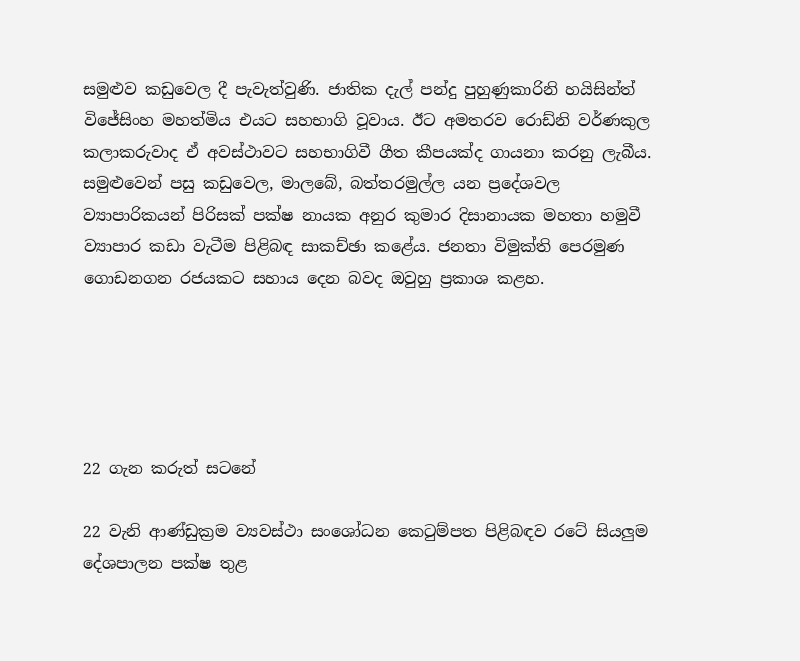සමුළුව කඩුවෙල දී පැවැත්වුණි. ජාතික දැල් පන්දු පුහුණුකාරිනි හයිසින්ත් විජේසිංහ මහත්මිය එයට සහභාගි වූවාය. ඊට අමතරව රොඩ්නි වර්ණකුල කලාකරුවාද ඒ අවස්ථාවට සහභාගිවී ගීත කීපයක්ද ගායනා කරනු ලැබීය. සමුළුවෙන් පසු කඩුවෙල, මාලබේ, බත්තරමුල්ල යන ප්‍රදේශවල ව්‍යාපාරිකයන් පිරිසක් පක්ෂ නායක අනුර කුමාර දිසානායක මහතා හමුවී ව්‍යාපාර කඩා වැටීම පිළිබඳ සාකච්ඡා කළේය. ජනතා විමුක්ති පෙරමුණ ගොඩනගන රජයකට සහාය දෙන බවද ඔවුහු ප්‍රකාශ කළහ.





22 ගැන කරුත් සටනේ

22 වැනි ආණ්ඩුක්‍රම ව්‍යවස්ථා සංශෝධන කෙටුම්පත පිළිබඳව රටේ සියලුම දේශපාලන පක්ෂ තුළ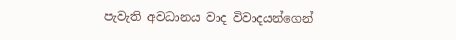පැවැති අවධානය වාද විවාදයන්ගෙන්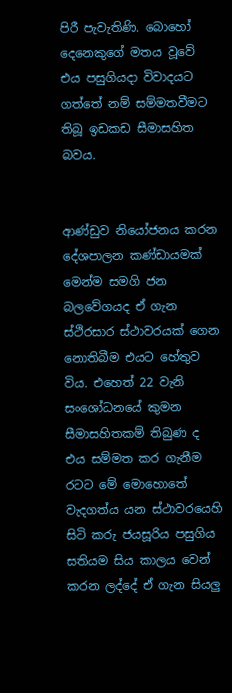පිරී පැවැතිණි. බොහෝ දෙනෙකුගේ මතය වූවේ එය පසුගියදා විවාදයට ගත්තේ නම් සම්මතවීමට තිබූ ඉඩකඩ සීමාසහිත බවය.


ආණ්ඩුව නියෝජනය කරන දේශපාලන කණ්ඩායමක් මෙන්ම සමගි ජන බලවේගයද ඒ ගැන ස්ථිරසාර ස්ථාවරයක් ගෙන නොතිබීම එයට හේතුව විය. එහෙත් 22 වැනි සංශෝධනයේ කුමන සීමාසහිතකම් තිබුණ ද එය සම්මත කර ගැනීම රටට මේ මොහොතේ වැදගත්ය යන ස්ථාවරයෙහි සිටි කරු ජයසූරිය පසුගිය සතියම සිය කාලය වෙන් කරන ලද්දේ ඒ ගැන සියලු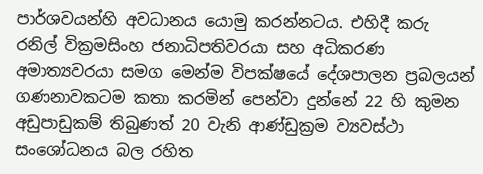පාර්ශවයන්හි අවධානය යොමු කරන්නටය. එහිදී කරු රනිල් වික්‍රමසිංහ ජනාධිපතිවරයා සහ අධිකරණ අමාත්‍යවරයා සමග මෙන්ම විපක්ෂයේ දේශපාලන ප්‍රබලයන් ගණනාවකටම කතා කරමින් පෙන්වා දුන්නේ 22 හි කුමන අඩුපාඩුකම් තිබුණත් 20 වැනි ආණ්ඩුක්‍රම ව්‍යවස්ථා සංශෝධනය බල රහිත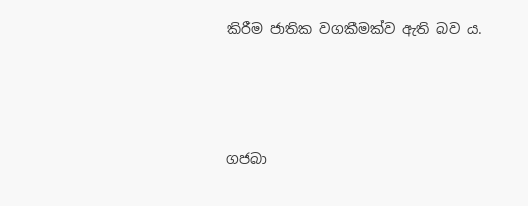කිරීම ජාතික වගකීමක්ව ඇති බව ය.





ගජබා